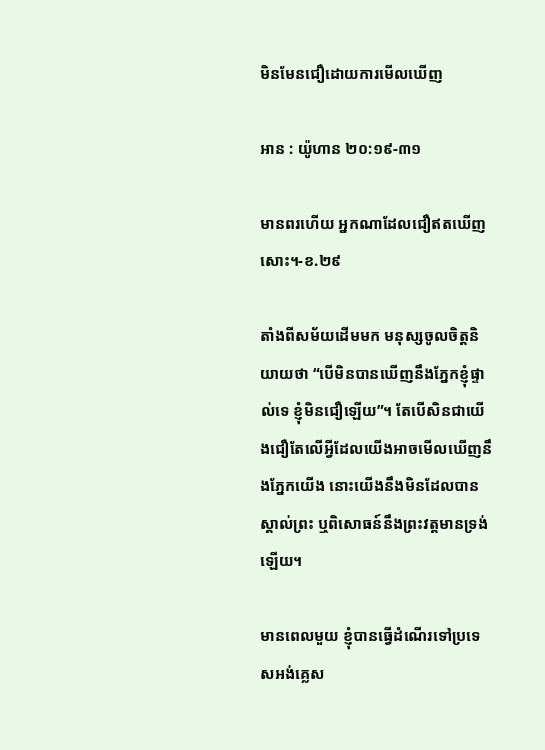មិនមែនជឿដោយការមើលឃើញ

អាន : យ៉ូហាន ២០:១៩-៣១

មានពរហើយ អ្នកណាដែលជឿឥតឃើញសោះ។-ខ.២៩

តាំងពីសម័យដើមមក មនុស្សចូលចិត្តនិយាយថា “បើមិនបានឃើញនឹងភ្នែកខ្ញុំផ្ទាល់ទេ ខ្ញុំមិនជឿឡើយ”។ តែបើសិនជាយើងជឿតែលើអ្វីដែលយើងអាចមើលឃើញនឹងភ្នែកយើង នោះយើងនឹងមិនដែលបានស្គាល់ព្រះ ឬពិសោធន៍នឹងព្រះវត្តមានទ្រង់ឡើយ។

មានពេលមួយ ខ្ញុំបានធ្វើដំណើរទៅប្រទេសអង់គ្លេស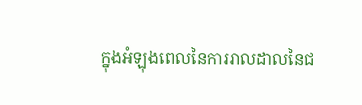ក្នុងអំឡុងពេលនៃការរាលដាលនៃជ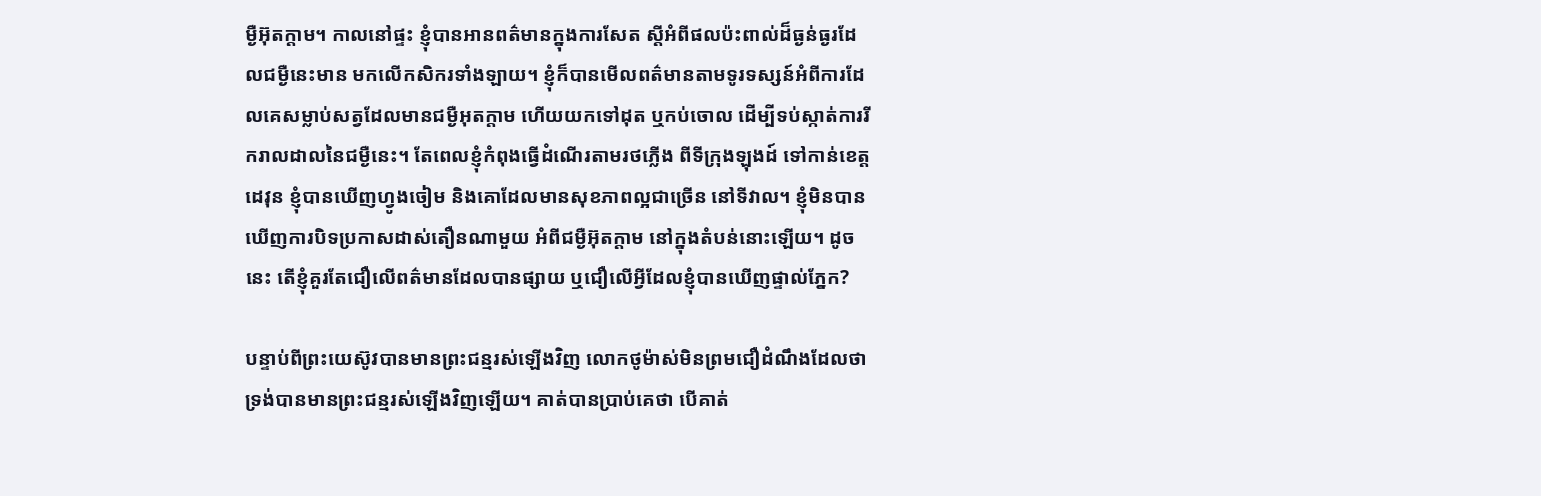ម្ងឺអ៊ុតក្តាម។ កាលនៅផ្ទះ ខ្ញុំបានអានពត៌មានក្នុងការសែត ស្តីអំពីផលប៉ះពាល់ដ៏ធ្ងន់ធ្ងរដែលជម្ងឺនេះមាន មកលើកសិករទាំងឡាយ។ ខ្ញុំក៏បានមើលពត៌មានតាមទូរទស្សន៍អំពីការដែលគេសម្លាប់សត្វដែលមានជម្ងឺអុតក្តាម ហើយយកទៅដុត ឬកប់ចោល ដើម្បីទប់ស្កាត់ការរីករាលដាលនៃជម្ងឺនេះ។ តែពេលខ្ញុំកំពុងធ្វើដំណើរតាមរថភ្លើង ពីទីក្រុងឡុងដ៍ ទៅកាន់ខេត្តដេវុន ខ្ញុំបានឃើញហ្វូងចៀម និងគោដែលមានសុខភាពល្អជាច្រើន នៅទីវាល។ ខ្ញុំមិនបានឃើញការបិទប្រកាសដាស់តឿនណាមួយ អំពីជម្ងឺអ៊ុតក្តាម នៅក្នុងតំបន់នោះឡើយ។ ដូចនេះ តើខ្ញុំគួរតែជឿលើពត៌មានដែលបានផ្សាយ ឬជឿលើអ្វីដែលខ្ញុំបានឃើញផ្ទាល់ភ្នែក?

បន្ទាប់ពីព្រះយេស៊ូវបានមានព្រះជន្មរស់ឡើងវិញ លោកថូម៉ាស់មិនព្រមជឿដំណឹងដែលថា ទ្រង់បានមានព្រះជន្មរស់ឡើងវិញឡើយ។ គាត់បានប្រាប់គេថា បើគាត់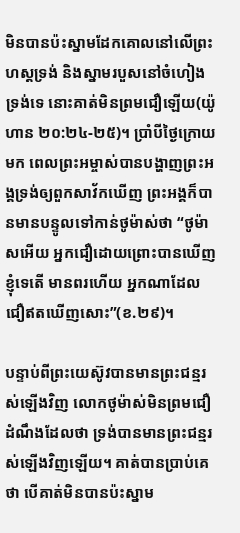មិនបានប៉ះស្នាមដែកគោលនៅលើព្រះហស្តទ្រង់ និងស្នាមរបួសនៅចំហៀងទ្រង់ទេ នោះគាត់មិនព្រមជឿឡើយ(យ៉ូហាន ២០:២៤-២៥)។ ប្រាំបីថ្ងៃក្រោយមក ពេលព្រះអម្ចាស់បានបង្ហាញព្រះអង្គទ្រង់ឲ្យពួកសាវ័កឃើញ ព្រះអង្គក៏បានមានបន្ទូលទៅកាន់ថូម៉ាស់ថា “ថូម៉ាសអើយ អ្នកជឿដោយព្រោះបានឃើញខ្ញុំទេតើ មានពរហើយ អ្នកណាដែលជឿឥតឃើញសោះ”(ខ.២៩)។

បន្ទាប់ពីព្រះយេស៊ូវបានមានព្រះជន្មរស់ឡើងវិញ លោកថូម៉ាស់មិនព្រមជឿដំណឹងដែលថា ទ្រង់បានមានព្រះជន្មរស់ឡើងវិញឡើយ។ គាត់បានប្រាប់គេថា បើគាត់មិនបានប៉ះស្នាម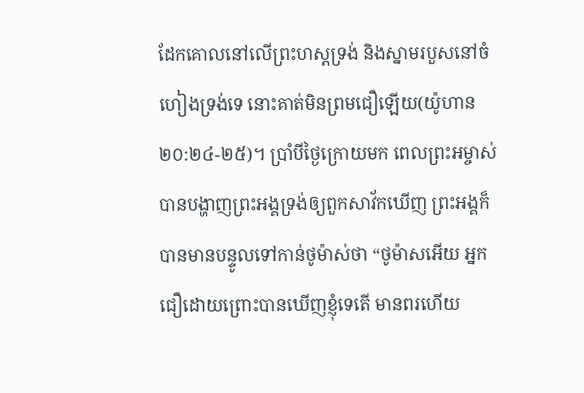ដែកគោលនៅលើព្រះហស្តទ្រង់ និងស្នាមរបួសនៅចំហៀងទ្រង់ទេ នោះគាត់មិនព្រមជឿឡើយ(យ៉ូហាន ២០:២៤-២៥)។ ប្រាំបីថ្ងៃក្រោយមក ពេលព្រះអម្ចាស់បានបង្ហាញព្រះអង្គទ្រង់ឲ្យពួកសាវ័កឃើញ ព្រះអង្គក៏បានមានបន្ទូលទៅកាន់ថូម៉ាស់ថា “ថូម៉ាសអើយ អ្នកជឿដោយព្រោះបានឃើញខ្ញុំទេតើ មានពរហើយ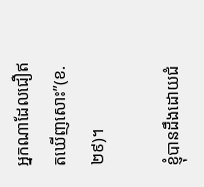អ្នកណាដែលជឿឥតឃើញសោះ”(ខ.២៩)។

ខ្ញុំបានដឹងដោយជំ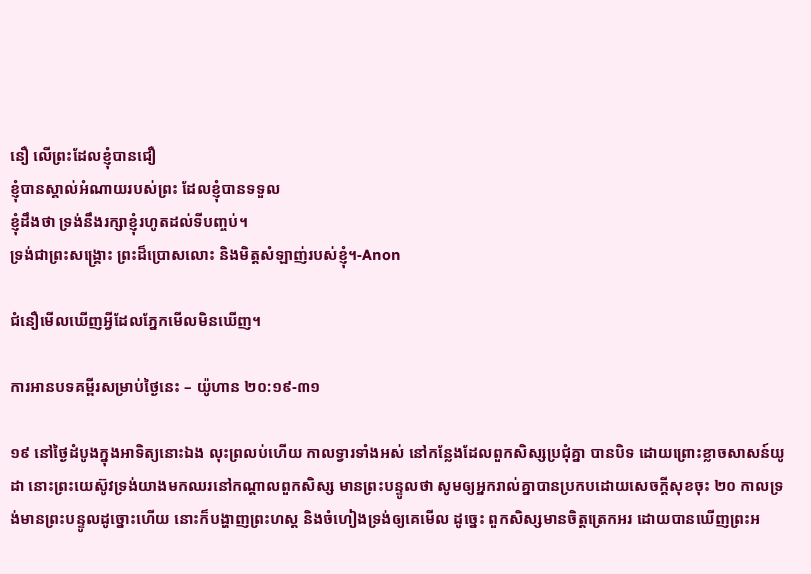នឿ លើព្រះដែលខ្ញុំបានជឿ
ខ្ញុំបានស្គាល់អំណាយរបស់ព្រះ ដែលខ្ញុំបានទទួល
ខ្ញុំដឹងថា ទ្រង់នឹងរក្សាខ្ញុំរហូតដល់ទីបញ្ចប់។
ទ្រង់ជាព្រះសង្រ្គោះ ព្រះដ៏ប្រោសលោះ និងមិត្តសំឡាញ់របស់ខ្ញុំ។-Anon

ជំនឿមើលឃើញអ្វីដែលភ្នែកមើលមិនឃើញ។

ការអានបទគម្ពីរសម្រាប់ថ្ងៃនេះ – យ៉ូហាន ២០:១៩-៣១

១៩ នៅថ្ងៃដំបូងក្នុងអាទិត្យនោះឯង លុះព្រលប់ហើយ កាលទ្វារទាំងអស់ នៅកន្លែងដែលពួកសិស្សប្រជុំគ្នា បានបិទ ដោយព្រោះខ្លាចសាសន៍យូដា នោះព្រះយេស៊ូវទ្រង់យាងមកឈរនៅកណ្តាលពួកសិស្ស មានព្រះបន្ទូលថា សូមឲ្យអ្នករាល់គ្នាបានប្រកបដោយសេចក្តីសុខចុះ ២០ កាលទ្រង់មានព្រះបន្ទូលដូច្នោះហើយ នោះក៏បង្ហាញព្រះហស្ត និងចំហៀងទ្រង់ឲ្យគេមើល ដូច្នេះ ពួកសិស្សមានចិត្តត្រេកអរ ដោយបានឃើញព្រះអ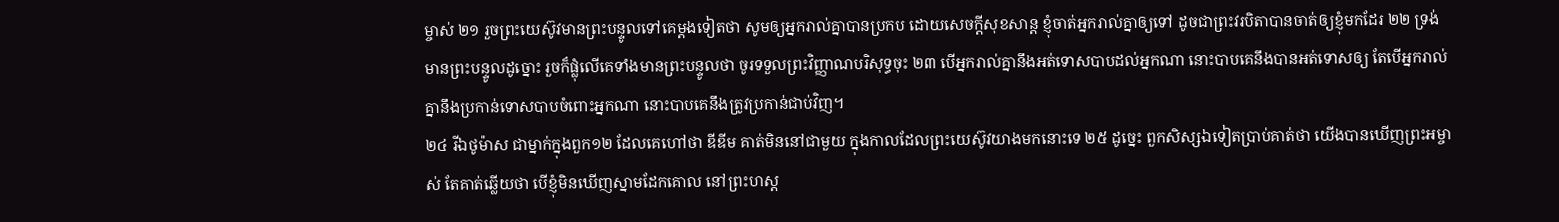ម្ចាស់ ២១ រួចព្រះយេស៊ូវមានព្រះបន្ទូលទៅគេម្តងទៀតថា សូមឲ្យអ្នករាល់គ្នាបានប្រកប ដោយសេចក្តីសុខសាន្ត ខ្ញុំចាត់អ្នករាល់គ្នាឲ្យទៅ ដូចជាព្រះវរបិតាបានចាត់ឲ្យខ្ញុំមកដែរ ២២ ទ្រង់មានព្រះបន្ទូលដូច្នោះ រួចក៏ផ្លុំលើគេទាំងមានព្រះបន្ទូលថា ចូរទទួលព្រះវិញ្ញាណបរិសុទ្ធចុះ ២៣ បើអ្នករាល់គ្នានឹងអត់ទោសបាបដល់អ្នកណា នោះបាបគេនឹងបានអត់ទោសឲ្យ តែបើអ្នករាល់គ្នានឹងប្រកាន់ទោសបាបចំពោះអ្នកណា នោះបាបគេនឹងត្រូវប្រកាន់ជាប់វិញ។
២៤ រីឯថូម៉ាស ជាម្នាក់ក្នុងពួក១២ ដែលគេហៅថា ឌីឌីម គាត់មិននៅជាមួយ ក្នុងកាលដែលព្រះយេស៊ូវយាងមកនោះទេ ២៥ ដូច្នេះ ពួកសិស្សឯទៀតប្រាប់គាត់ថា យើងបានឃើញព្រះអម្ចាស់ តែគាត់ឆ្លើយថា បើខ្ញុំមិនឃើញស្នាមដែកគោល នៅព្រះហស្ត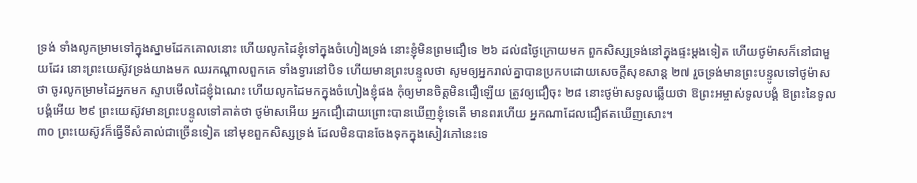ទ្រង់ ទាំងលូកម្រាមទៅក្នុងស្នាមដែកគោលនោះ ហើយលូកដៃខ្ញុំទៅក្នុងចំហៀងទ្រង់ នោះខ្ញុំមិនព្រមជឿទេ ២៦ ដល់៨ថ្ងៃក្រោយមក ពួកសិស្សទ្រង់នៅក្នុងផ្ទះម្តងទៀត ហើយថូម៉ាសក៏នៅជាមួយដែរ នោះព្រះយេស៊ូវទ្រង់យាងមក ឈរកណ្តាលពួកគេ ទាំងទ្វារនៅបិទ ហើយមានព្រះបន្ទូលថា សូមឲ្យអ្នករាល់គ្នាបានប្រកបដោយសេចក្តីសុខសាន្ត ២៧ រួចទ្រង់មានព្រះបន្ទូលទៅថូម៉ាសថា ចូរលូកម្រាមដៃអ្នកមក ស្ទាបមើលដៃខ្ញុំឯណេះ ហើយលូកដៃមកក្នុងចំហៀងខ្ញុំផង កុំឲ្យមានចិត្តមិនជឿឡើយ ត្រូវឲ្យជឿចុះ ២៨ នោះថូម៉ាសទូលឆ្លើយថា ឱព្រះអម្ចាស់ទូលបង្គំ ឱព្រះនៃទូលបង្គំអើយ ២៩ ព្រះយេស៊ូវមានព្រះបន្ទូលទៅគាត់ថា ថូម៉ាសអើយ អ្នកជឿដោយព្រោះបានឃើញខ្ញុំទេតើ មានពរហើយ អ្នកណាដែលជឿឥតឃើញសោះ។
៣០ ព្រះយេស៊ូវក៏ធ្វើទីសំគាល់ជាច្រើនទៀត នៅមុខពួកសិស្សទ្រង់ ដែលមិនបានចែងទុកក្នុងសៀវភៅនេះទេ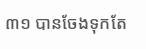៣១ បានចែងទុកតែ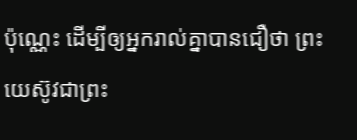ប៉ុណ្ណេះ ដើម្បីឲ្យអ្នករាល់គ្នាបានជឿថា ព្រះយេស៊ូវជាព្រះ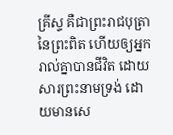គ្រីស្ទ គឺជាព្រះរាជបុត្រានៃព្រះពិត ហើយឲ្យអ្នករាល់គ្នាបានជីវិត ដោយសារព្រះនាមទ្រង់ ដោយមានសេ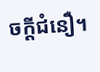ចក្តីជំនឿ។